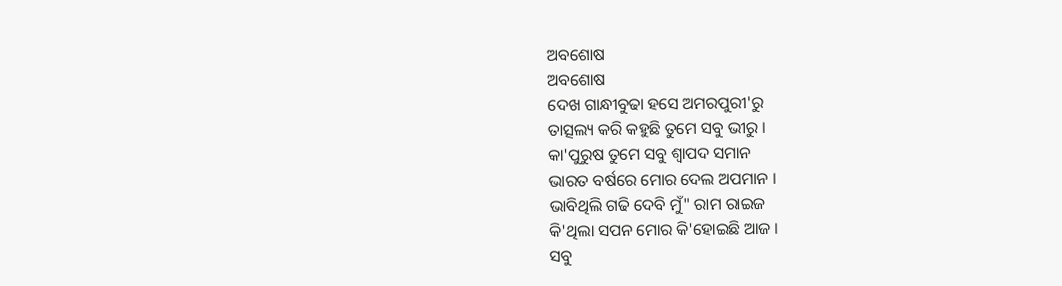ଅବଶୋଷ
ଅବଶୋଷ
ଦେଖ ଗାନ୍ଧୀବୁଢା ହସେ ଅମରପୁରୀ'ରୁ
ତାତ୍ସଲ୍ୟ କରି କହୁଛି ତୁମେ ସବୁ ଭୀରୁ ।
କା'ପୁରୁଷ ତୁମେ ସବୁ ଶ୍ବାପଦ ସମାନ
ଭାରତ ବର୍ଷରେ ମୋର ଦେଲ ଅପମାନ ।
ଭାବିଥିଲି ଗଢି ଦେବି ମୁଁ" ରାମ ରାଇଜ
କି'ଥିଲା ସପନ ମୋର କି'ହୋଇଛି ଆଜ ।
ସବୁ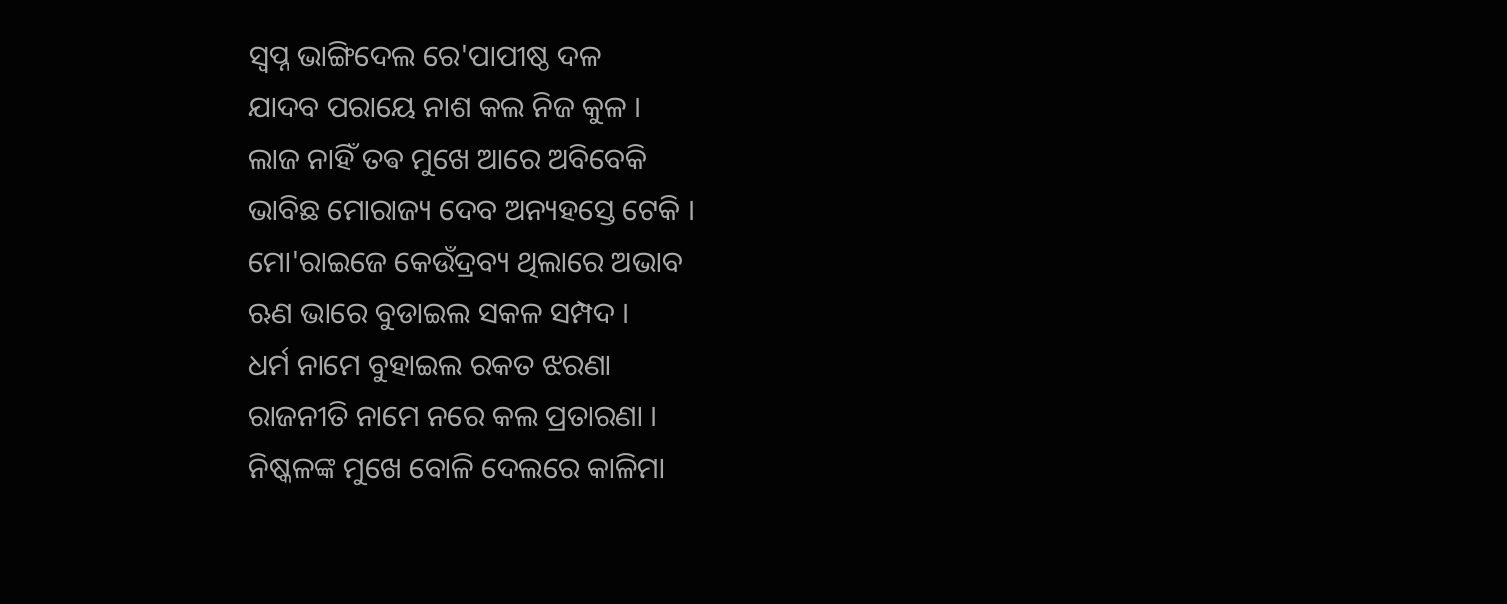ସ୍ୱପ୍ନ ଭାଙ୍ଗିଦେଲ ରେ'ପାପୀଷ୍ଠ ଦଳ
ଯାଦବ ପରାୟେ ନାଶ କଲ ନିଜ କୁଳ ।
ଲାଜ ନାହିଁ ତଵ ମୁଖେ ଆରେ ଅବିବେକି
ଭାବିଛ ମୋରାଜ୍ୟ ଦେବ ଅନ୍ୟହସ୍ତେ ଟେକି ।
ମୋ'ରାଇଜେ କେଉଁଦ୍ରବ୍ୟ ଥିଲାରେ ଅଭାବ
ଋଣ ଭାରେ ବୁଡାଇଲ ସକଳ ସମ୍ପଦ ।
ଧର୍ମ ନାମେ ବୁହାଇଲ ରକତ ଝରଣା
ରାଜନୀତି ନାମେ ନରେ କଲ ପ୍ରତାରଣା ।
ନିଷ୍କଳଙ୍କ ମୁଖେ ବୋଳି ଦେଲରେ କାଳିମା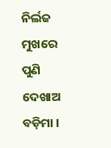ନିର୍ଲଜ ମୁଖରେ ପୁଣି ଦେଖାଅ ବଡ଼ିମା ।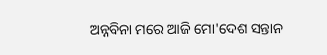ଅନ୍ନବିନା ମରେ ଆଜି ମୋ'ଦେଶ ସନ୍ତାନ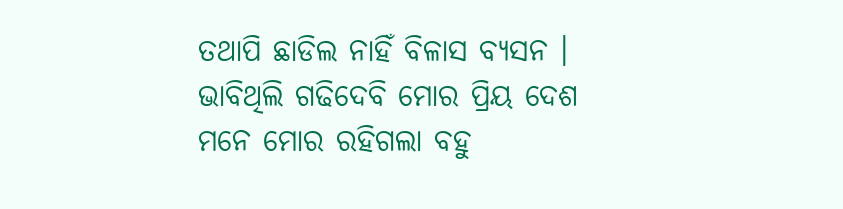ତଥାପି ଛାଡିଲ ନାହିଁ ବିଳାସ ବ୍ୟସନ ।
ଭାବିଥିଲି ଗଢିଦେବି ମୋର ପ୍ରିୟ ଦେଶ
ମନେ ମୋର ରହିଗଲା ବହୁ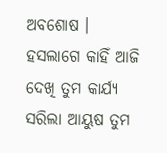ଅବଶୋଷ ।
ହସଲାଗେ କାହିଁ ଆଜି ଦେଖି ତୁମ କାର୍ଯ୍ୟ
ସରିଲା ଆୟୁଷ ତୁମ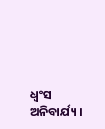ଧ୍ୱଂସ ଅନିବାର୍ଯ୍ୟ ।